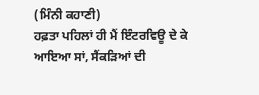(ਮਿੰਨੀ ਕਹਾਣੀ)
ਹਫ਼ਤਾ ਪਹਿਲਾਂ ਹੀ ਮੈਂ ਇੰਟਰਵਿਊ ਦੇ ਕੇ ਆਇਆ ਸਾਂ, ਸੈਂਕੜਿਆਂ ਦੀ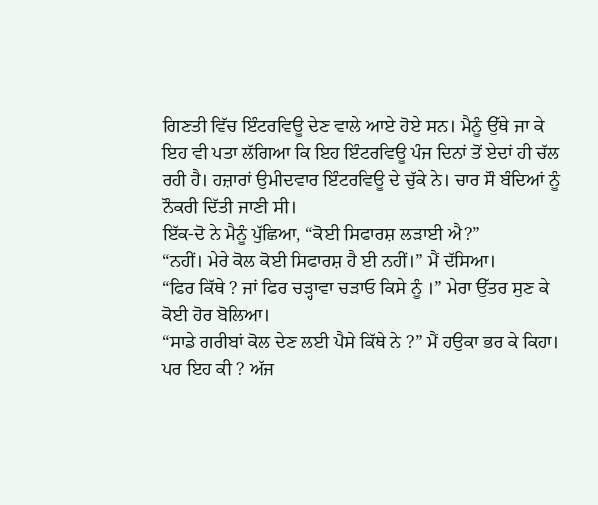ਗਿਣਤੀ ਵਿੱਚ ਇੰਟਰਵਿਊ ਦੇਣ ਵਾਲੇ ਆਏ ਹੋਏ ਸਨ। ਮੈਨੂੰ ਉੱਥੇ ਜਾ ਕੇ ਇਹ ਵੀ ਪਤਾ ਲੱਗਿਆ ਕਿ ਇਹ ਇੰਟਰਵਿਊ ਪੰਜ ਦਿਨਾਂ ਤੋਂ ਏਦਾਂ ਹੀ ਚੱਲ ਰਹੀ ਹੈ। ਹਜ਼ਾਰਾਂ ਉਮੀਦਵਾਰ ਇੰਟਰਵਿਊ ਦੇ ਚੁੱਕੇ ਨੇ। ਚਾਰ ਸੌ ਬੰਦਿਆਂ ਨੂੰ ਨੌਕਰੀ ਦਿੱਤੀ ਜਾਣੀ ਸੀ।
ਇੱਕ-ਦੋ ਨੇ ਮੈਨੂੰ ਪੁੱਛਿਆ, “ਕੋਈ ਸਿਫਾਰਸ਼ ਲੜਾਈ ਐ?”
“ਨਹੀਂ। ਮੇਰੇ ਕੋਲ ਕੋਈ ਸਿਫਾਰਸ਼ ਹੈ ਈ ਨਹੀਂ।” ਮੈਂ ਦੱਸਿਆ।
“ਫਿਰ ਕਿੱਥੇ ? ਜਾਂ ਫਿਰ ਚੜ੍ਹਾਵਾ ਚੜਾਓ ਕਿਸੇ ਨੂੰ ।” ਮੇਰਾ ਉੱਤਰ ਸੁਣ ਕੇ ਕੋਈ ਹੋਰ ਬੋਲਿਆ।
“ਸਾਡੇ ਗਰੀਬਾਂ ਕੋਲ ਦੇਣ ਲਈ ਪੈਸੇ ਕਿੱਥੇ ਨੇ ?” ਮੈਂ ਹਉਕਾ ਭਰ ਕੇ ਕਿਹਾ।
ਪਰ ਇਹ ਕੀ ? ਅੱਜ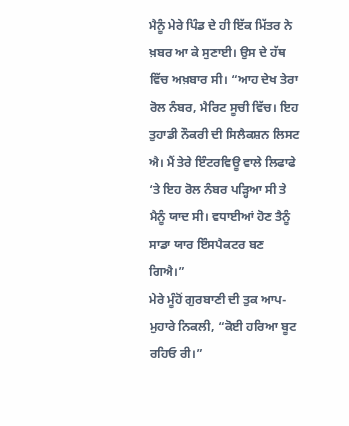ਮੈਨੂੰ ਮੇਰੇ ਪਿੰਡ ਦੇ ਹੀ ਇੱਕ ਮਿੱਤਰ ਨੇ ਖ਼ਬਰ ਆ ਕੇ ਸੁਣਾਈ। ਉਸ ਦੇ ਹੱਥ ਵਿੱਚ ਅਖ਼ਬਾਰ ਸੀ। “ਆਹ ਦੇਖ ਤੇਰਾ ਰੋਲ ਨੰਬਰ, ਮੈਰਿਟ ਸੂਚੀ ਵਿੱਚ। ਇਹ ਤੁਹਾਡੀ ਨੌਕਰੀ ਦੀ ਸਿਲੈਕਸ਼ਨ ਲਿਸਟ ਐ। ਮੈਂ ਤੇਰੇ ਇੰਟਰਵਿਊ ਵਾਲੇ ਲਿਫਾਫੇ ‘ਤੇ ਇਹ ਰੋਲ ਨੰਬਰ ਪੜ੍ਹਿਆ ਸੀ ਤੇ ਮੈਨੂੰ ਯਾਦ ਸੀ। ਵਧਾਈਆਂ ਹੋਣ ਤੈਨੂੰ ਸਾਡਾ ਯਾਰ ਇੰਸਪੈਕਟਰ ਬਣ ਗਿਐ।”
ਮੇਰੇ ਮੂੰਹੋਂ ਗੁਰਬਾਣੀ ਦੀ ਤੁਕ ਆਪ-ਮੁਹਾਰੇ ਨਿਕਲੀ, “ਕੋਈ ਹਰਿਆ ਬੂਟ ਰਹਿਓ ਰੀ।”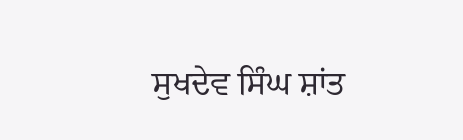ਸੁਖਦੇਵ ਸਿੰਘ ਸ਼ਾਂਤ